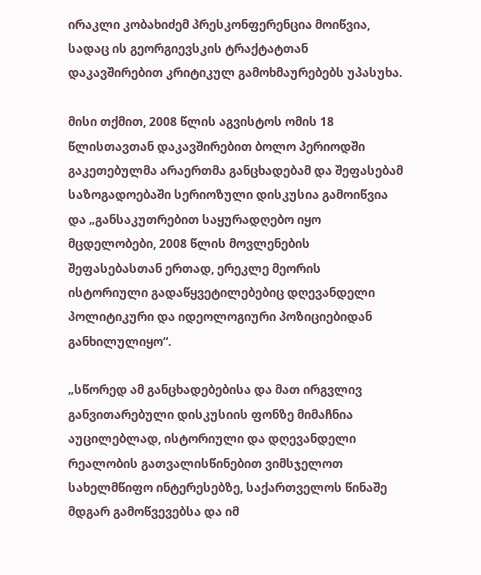ირაკლი კობახიძემ პრესკონფერენცია მოიწვია, სადაც ის გეორგიევსკის ტრაქტატთან დაკავშირებით კრიტიკულ გამოხმაურებებს უპასუხა.

მისი თქმით, 2008 წლის აგვისტოს ომის 18 წლისთავთან დაკავშირებით ბოლო პერიოდში გაკეთებულმა არაერთმა განცხადებამ და შეფასებამ საზოგადოებაში სერიოზული დისკუსია გამოიწვია და „განსაკუთრებით საყურადღებო იყო მცდელობები, 2008 წლის მოვლენების შეფასებასთან ერთად, ერეკლე მეორის ისტორიული გადაწყვეტილებებიც დღევანდელი პოლიტიკური და იდეოლოგიური პოზიციებიდან განხილულიყო“.

„სწორედ ამ განცხადებებისა და მათ ირგვლივ განვითარებული დისკუსიის ფონზე მიმაჩნია აუცილებლად, ისტორიული და დღევანდელი რეალობის გათვალისწინებით ვიმსჯელოთ სახელმწიფო ინტერესებზე, საქართველოს წინაშე მდგარ გამოწვევებსა და იმ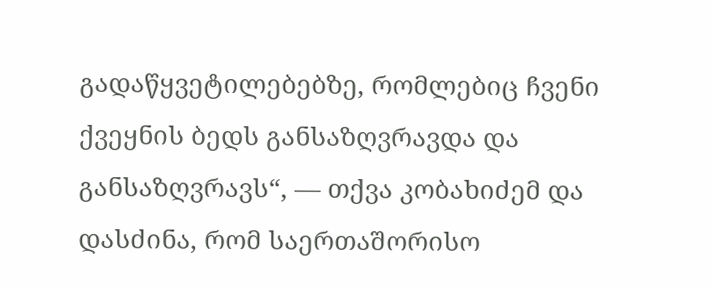გადაწყვეტილებებზე, რომლებიც ჩვენი ქვეყნის ბედს განსაზღვრავდა და განსაზღვრავს“, — თქვა კობახიძემ და დასძინა, რომ საერთაშორისო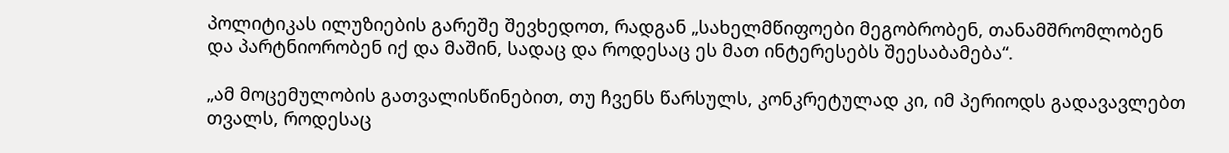პოლიტიკას ილუზიების გარეშე შევხედოთ, რადგან „სახელმწიფოები მეგობრობენ, თანამშრომლობენ და პარტნიორობენ იქ და მაშინ, სადაც და როდესაც ეს მათ ინტერესებს შეესაბამება“.

„ამ მოცემულობის გათვალისწინებით, თუ ჩვენს წარსულს, კონკრეტულად კი, იმ პერიოდს გადავავლებთ თვალს, როდესაც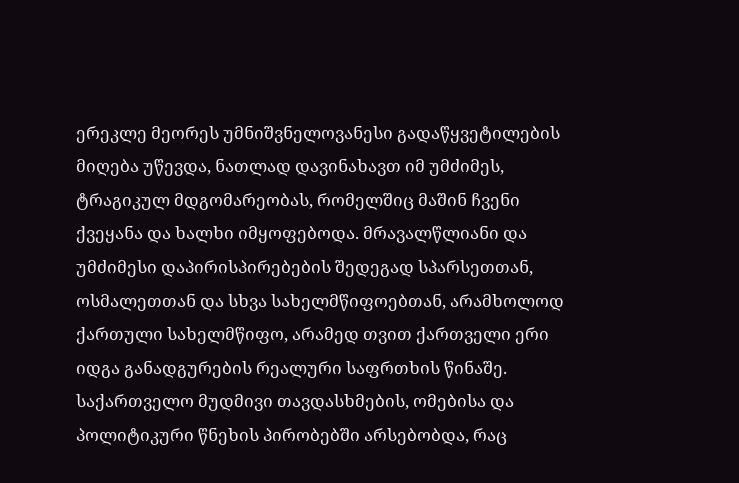ერეკლე მეორეს უმნიშვნელოვანესი გადაწყვეტილების მიღება უწევდა, ნათლად დავინახავთ იმ უმძიმეს, ტრაგიკულ მდგომარეობას, რომელშიც მაშინ ჩვენი ქვეყანა და ხალხი იმყოფებოდა. მრავალწლიანი და უმძიმესი დაპირისპირებების შედეგად სპარსეთთან, ოსმალეთთან და სხვა სახელმწიფოებთან, არამხოლოდ ქართული სახელმწიფო, არამედ თვით ქართველი ერი იდგა განადგურების რეალური საფრთხის წინაშე. საქართველო მუდმივი თავდასხმების, ომებისა და პოლიტიკური წნეხის პირობებში არსებობდა, რაც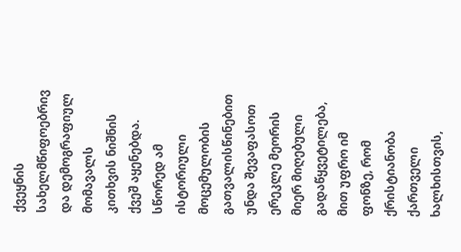ქვეყნის სახელმწიფოებრივ და დემოგრაფიულ მომავალს კითხვის ნიშნის ქვეშ აყენებდა. სწორედ ამ ისტორიული მოცემულობის გათვალისწინებით უნდა შევაფასოთ ერეკლე მეორის მიერ მიღებული გადაწყვეტილება, მით უფრო იმ ფონზე, რომ ქრისტიანობა ქართველი ხალხისთვის,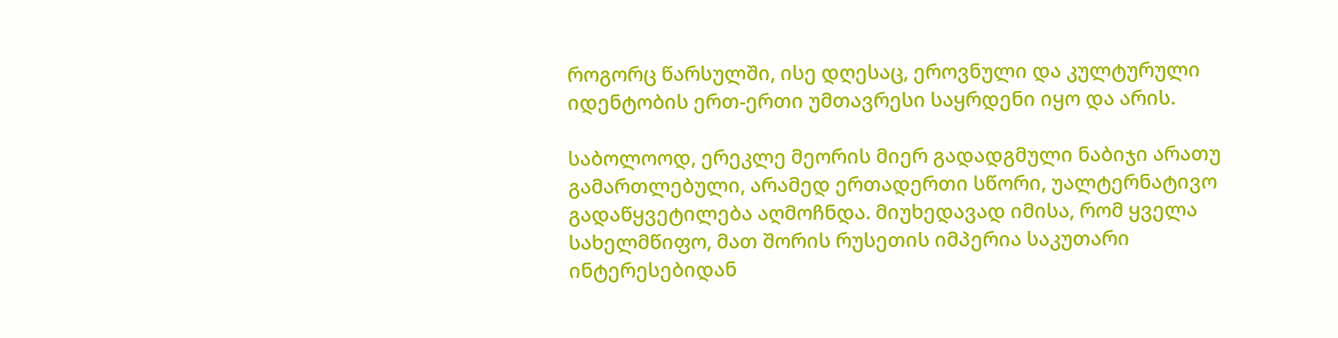როგორც წარსულში, ისე დღესაც, ეროვნული და კულტურული იდენტობის ერთ-ერთი უმთავრესი საყრდენი იყო და არის.

საბოლოოდ, ერეკლე მეორის მიერ გადადგმული ნაბიჯი არათუ გამართლებული, არამედ ერთადერთი სწორი, უალტერნატივო გადაწყვეტილება აღმოჩნდა. მიუხედავად იმისა, რომ ყველა სახელმწიფო, მათ შორის რუსეთის იმპერია საკუთარი ინტერესებიდან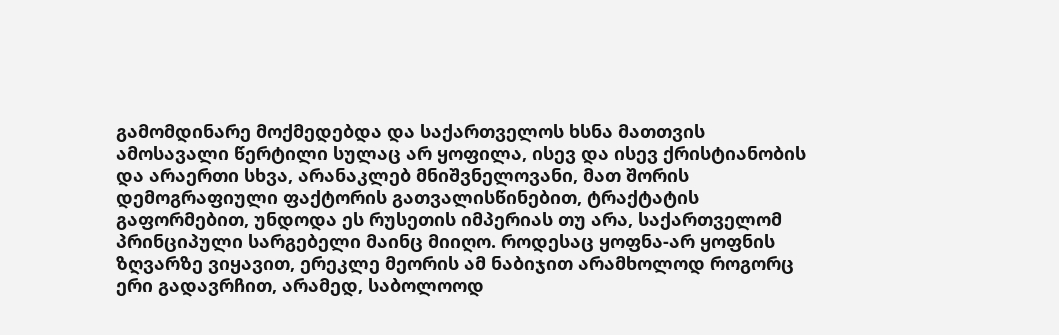გამომდინარე მოქმედებდა და საქართველოს ხსნა მათთვის ამოსავალი წერტილი სულაც არ ყოფილა, ისევ და ისევ ქრისტიანობის და არაერთი სხვა, არანაკლებ მნიშვნელოვანი, მათ შორის დემოგრაფიული ფაქტორის გათვალისწინებით, ტრაქტატის გაფორმებით, უნდოდა ეს რუსეთის იმპერიას თუ არა, საქართველომ პრინციპული სარგებელი მაინც მიიღო. როდესაც ყოფნა-არ ყოფნის ზღვარზე ვიყავით, ერეკლე მეორის ამ ნაბიჯით არამხოლოდ როგორც ერი გადავრჩით, არამედ, საბოლოოდ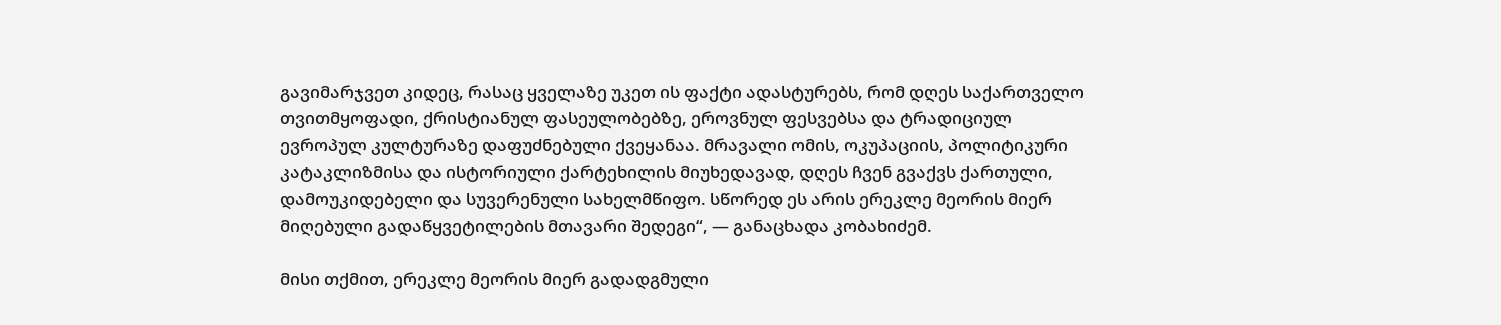გავიმარჯვეთ კიდეც, რასაც ყველაზე უკეთ ის ფაქტი ადასტურებს, რომ დღეს საქართველო თვითმყოფადი, ქრისტიანულ ფასეულობებზე, ეროვნულ ფესვებსა და ტრადიციულ ევროპულ კულტურაზე დაფუძნებული ქვეყანაა. მრავალი ომის, ოკუპაციის, პოლიტიკური კატაკლიზმისა და ისტორიული ქარტეხილის მიუხედავად, დღეს ჩვენ გვაქვს ქართული, დამოუკიდებელი და სუვერენული სახელმწიფო. სწორედ ეს არის ერეკლე მეორის მიერ მიღებული გადაწყვეტილების მთავარი შედეგი“, — განაცხადა კობახიძემ.

მისი თქმით, ერეკლე მეორის მიერ გადადგმული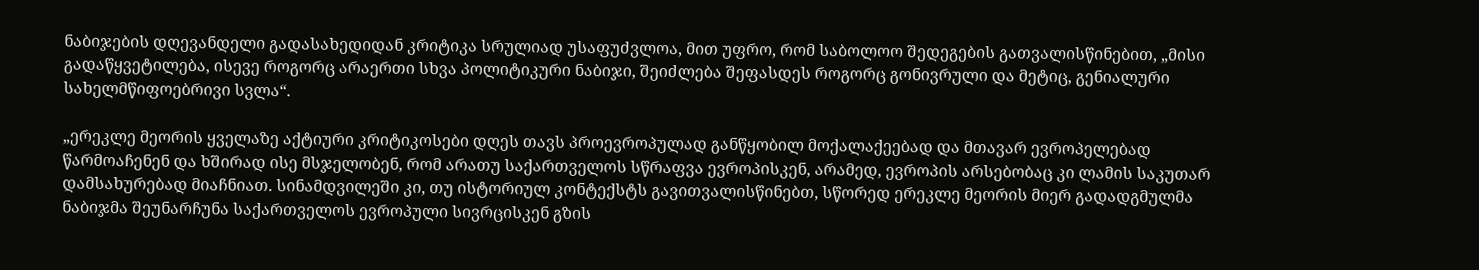ნაბიჯების დღევანდელი გადასახედიდან კრიტიკა სრულიად უსაფუძვლოა, მით უფრო, რომ საბოლოო შედეგების გათვალისწინებით, „მისი გადაწყვეტილება, ისევე როგორც არაერთი სხვა პოლიტიკური ნაბიჯი, შეიძლება შეფასდეს როგორც გონივრული და მეტიც, გენიალური სახელმწიფოებრივი სვლა“.

„ერეკლე მეორის ყველაზე აქტიური კრიტიკოსები დღეს თავს პროევროპულად განწყობილ მოქალაქეებად და მთავარ ევროპელებად წარმოაჩენენ და ხშირად ისე მსჯელობენ, რომ არათუ საქართველოს სწრაფვა ევროპისკენ, არამედ, ევროპის არსებობაც კი ლამის საკუთარ დამსახურებად მიაჩნიათ. სინამდვილეში კი, თუ ისტორიულ კონტექსტს გავითვალისწინებთ, სწორედ ერეკლე მეორის მიერ გადადგმულმა ნაბიჯმა შეუნარჩუნა საქართველოს ევროპული სივრცისკენ გზის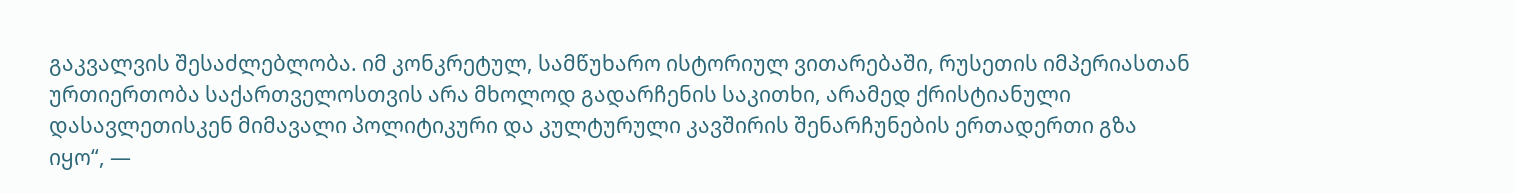გაკვალვის შესაძლებლობა. იმ კონკრეტულ, სამწუხარო ისტორიულ ვითარებაში, რუსეთის იმპერიასთან ურთიერთობა საქართველოსთვის არა მხოლოდ გადარჩენის საკითხი, არამედ ქრისტიანული დასავლეთისკენ მიმავალი პოლიტიკური და კულტურული კავშირის შენარჩუნების ერთადერთი გზა იყო“, —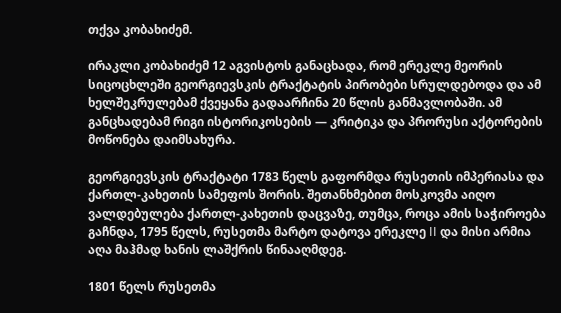თქვა კობახიძემ.

ირაკლი კობახიძემ 12 აგვისტოს განაცხადა, რომ ერეკლე მეორის სიცოცხლეში გეორგიევსკის ტრაქტატის პირობები სრულდებოდა და ამ ხელშეკრულებამ ქვეყანა გადაარჩინა 20 წლის განმავლობაში. ამ განცხადებამ რიგი ისტორიკოსების — კრიტიკა და პრორუსი აქტორების მოწონება დაიმსახურა.

გეორგიევსკის ტრაქტატი 1783 წელს გაფორმდა რუსეთის იმპერიასა და ქართლ-კახეთის სამეფოს შორის. შეთანხმებით მოსკოვმა აიღო ვალდებულება ქართლ-კახეთის დაცვაზე, თუმცა, როცა ამის საჭიროება გაჩნდა, 1795 წელს, რუსეთმა მარტო დატოვა ერეკლე II და მისი არმია აღა მაჰმად ხანის ლაშქრის წინააღმდეგ.

1801 წელს რუსეთმა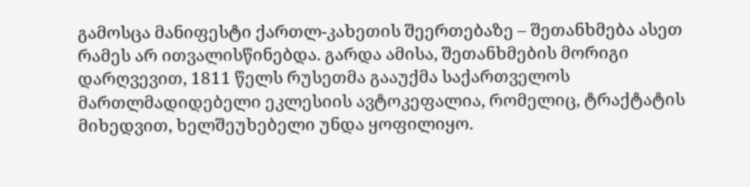გამოსცა მანიფესტი ქართლ-კახეთის შეერთებაზე – შეთანხმება ასეთ რამეს არ ითვალისწინებდა. გარდა ამისა, შეთანხმების მორიგი დარღვევით, 1811 წელს რუსეთმა გააუქმა საქართველოს მართლმადიდებელი ეკლესიის ავტოკეფალია, რომელიც, ტრაქტატის მიხედვით, ხელშეუხებელი უნდა ყოფილიყო.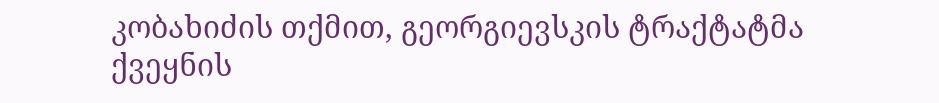კობახიძის თქმით, გეორგიევსკის ტრაქტატმა ქვეყნის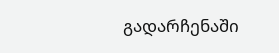გადარჩენაში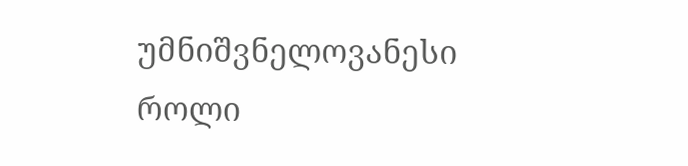უმნიშვნელოვანესი როლი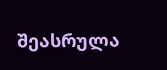შეასრულა